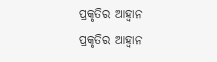ପ୍ରକୃତିର ଆହ୍ୱାନ
ପ୍ରକୃତିର ଆହ୍ୱାନ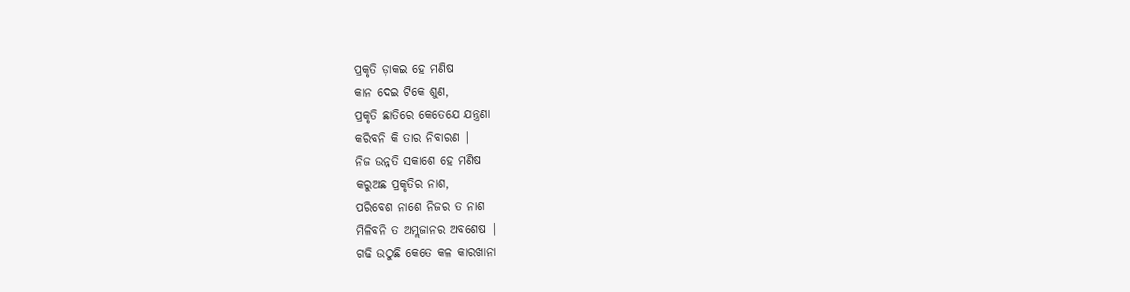ପ୍ରକୃତି ଡ଼ାକଇ ହେ ମଣିଷ
କାନ ଦେଇ ଟିକେ ଶୁଣ,
ପ୍ରକୃତି ଛାତିରେ କେତେଯେ ଯନ୍ତ୍ରଣା
କରିବନି କି ତାର ନିବାରଣ |
ନିଜ ଉନ୍ନତି ସକାଶେ ହେ ମଣିଷ
କରୁଅଛ ପ୍ରକୃତିର ନାଶ,
ପରିବେଶ ନାଶେ ନିଜର ତ ନାଶ
ମିଳିବନି ତ ଅମ୍ଲଜାନର ଅବଶେଷ |
ଗଢି ଉଠୁଛି କେତେ କଳ କାରଖାନା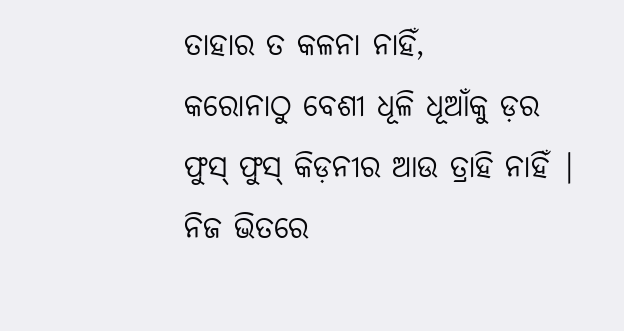ତାହାର ତ କଳନା ନାହିଁ,
କରୋନାଠୁ ବେଶୀ ଧୂଳି ଧୂଆଁକୁ ଡ଼ର
ଫୁସ୍ ଫୁସ୍ କିଡ଼ନୀର ଆଉ ତ୍ରାହି ନାହିଁ |
ନିଜ ଭିତରେ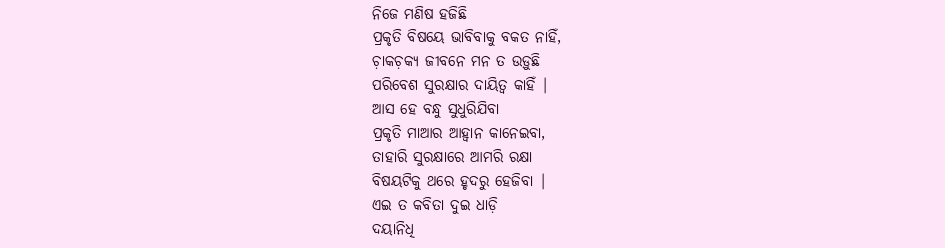ନିଜେ ମଣିଷ ହଜିଛି
ପ୍ରକୃତି ବିଷୟେ ଭାବିବାକୁ ବକତ ନାହିଁ,
ଚ଼ାକଚ଼କ୍ୟ ଜୀବନେ ମନ ତ ଉଡ଼ୁଛି
ପରିବେଶ ସୁରକ୍ଷାର ଦାୟିତ୍ୱ କାହିଁ |
ଆସ ହେ ବନ୍ଧୁ ସୁଧୁରିଯିବା
ପ୍ରକୃତି ମାଆର ଆହ୍ୱାନ କାନେଇବା,
ତାହାରି ସୁରକ୍ଷାରେ ଆମରି ରକ୍ଷା
ବିଷୟଟିକୁ ଥରେ ହୃଦରୁ ହେଜିବା |
ଏଇ ତ କବିତା ଦୁଇ ଧାଡ଼ି
ଦୟାନିଧି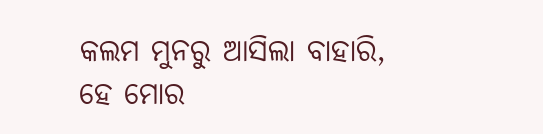କଲମ ମୁନରୁ ଆସିଲା ବାହାରି,
ହେ ମୋର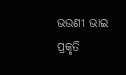ଭଉଣୀ ଭାଇ
ପ୍ରକୃତି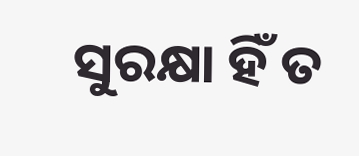ସୁରକ୍ଷା ହିଁ ତ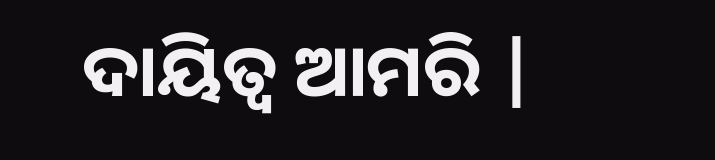ଦାୟିତ୍ୱ ଆମରି |